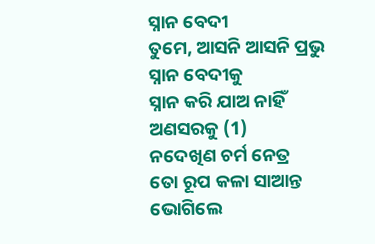ସ୍ନାନ ବେଦୀ
ତୁମେ, ଆସନି ଆସନି ପ୍ରଭୁ
ସ୍ନାନ ବେଦୀକୁ
ସ୍ନାନ କରି ଯାଅ ନାହିଁ
ଅଣସରକୁ (1)
ନଦେଖିଣ ଚର୍ମ ନେତ୍ର
ତୋ ରୂପ କଳା ସାଆନ୍ତ
ଭୋଗିଲେ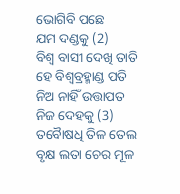ଭୋଗିବି ପଛେ
ଯମ ଦଣ୍ଡକୁ (2)
ବିଶ୍ୱ ବାସୀ ଦେଖି ତାତି
ହେ ବିଶ୍ଵବ୍ରହ୍ମାଣ୍ଡ ପତି
ନିଅ ନାହିଁ ଉତ୍ତାପତ
ନିଜ ଦେହକୁ (3)
ତବୋୖଷଧି ତିଳ ତେଲ
ବୃକ୍ଷ ଲତା ଚେର ମୂଳ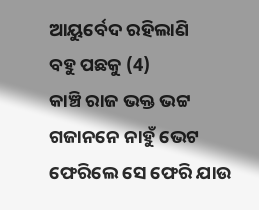ଆୟୁର୍ବେଦ ରହିଲାଣି
ବହୁ ପଛକୁ (4)
କାଞ୍ଚି ରାଜ ଭକ୍ତ ଭଟ୍ଟ
ଗଜାନନେ ନାହୁଁ ଭେଟ
ଫେରିଲେ ସେ ଫେରି ଯାଉ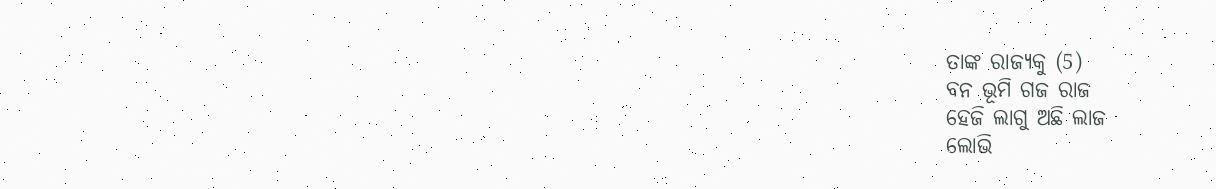ତାଙ୍କ ରାଜ୍ୟକୁ (5)
ବନ ଭୂମି ଗଜ ରାଜ
ହେଜି ଲାଗୁ ଅଛି ଲାଜ
ଲୋଭି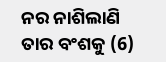ନର ନାଶିଲାଣି
ତାର ବଂଶକୁ (6)